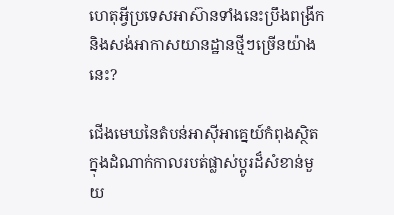ហេតុអ្វីប្រទេសអាស៊ានទាំងនេះប្រឹងពង្រីក និងសង់អាកាសយានដ្ឋានថ្មីៗច្រើនយ៉ាងនេះ?

ជើងមេឃនៃតំបន់អាស៊ីអាគ្នេយ៍កំពុងស្ថិតក្នុងដំណាក់កាលរបត់ផ្លាស់ប្តូរដ៏សំខាន់មួយ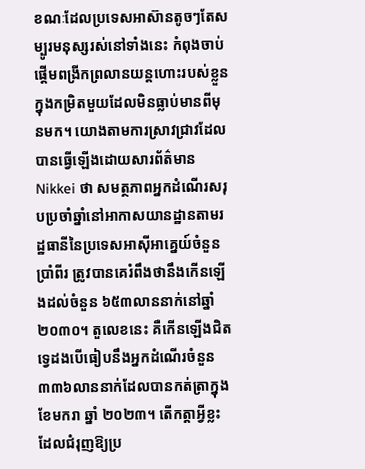ខណៈដែលប្រទេសអាស៊ានតូចៗតែសម្បូរមនុស្សរស់នៅទាំងនេះ កំពុងចាប់ផ្តើមពង្រីកព្រលានយន្តហោះរបស់ខ្លួនក្នុងកម្រិតមួយដែលមិនធ្លាប់មានពីមុនមក។ យោងតាមការស្រាវជ្រាវដែលបានធ្វើឡើងដោយសារព័ត៌មាន Nikkei ថា សមត្ថភាពអ្នកដំណើរសរុបប្រចាំឆ្នាំនៅអាកាសយានដ្ឋានតាមរដ្ឋធានីនៃប្រទេសអាស៊ីអាគ្នេយ៍ចំនួនប្រាំពីរ ត្រូវបានគេរំពឹងថានឹងកើនឡើងដល់ចំនួន ៦៥៣លាននាក់នៅឆ្នាំ ២០៣០។ តួលេខនេះ គឺកើនឡើងជិតទ្វេដងបើធៀបនឹងអ្នកដំណើរចំនួន ៣៣៦លាននាក់ដែលបានកត់ត្រាក្នុងខែមករា ឆ្នាំ ២០២៣។ តើកត្តាអ្វីខ្លះដែលជំរុញឱ្យប្រ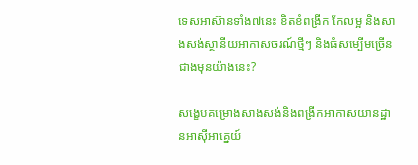ទេសអាស៊ានទាំង៧នេះ ខិតខំពង្រីក កែលម្អ និងសាងសង់ស្ថានីយអាកាសចរណ៍ថ្មីៗ និងធំសម្បើមច្រើនជាងមុនយ៉ាងនេះ?

សង្ខេបគម្រោងសាងសង់និងពង្រីកអាកាសយានដ្ឋានអាស៊ីអាគ្នេយ៍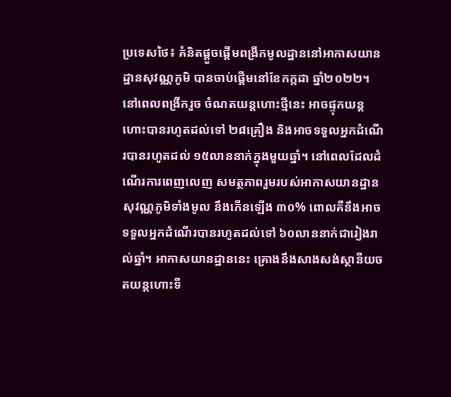ប្រទេសថៃ៖ គំនិតផ្តួចផ្តើមពង្រីកមូលដ្ឋាននៅអាកាសយានដ្ឋានសុវណ្ណភូមិ បានចាប់ផ្តើមនៅខែកក្កដា ឆ្នាំ២០២២។ នៅពេលពង្រីករួច ចំណតយន្តហោះថ្មីនេះ អាចផ្ទុកយន្តហោះបានរហូតដល់ទៅ ២៨គ្រឿង និងអាចទទួលអ្នកដំណើរបានរហូតដល់ ១៥លាននាក់ក្នុងមួយឆ្នាំ។ នៅពេលដែលដំណើរការពេញលេញ សមត្ថភាពរួមរបស់អាកាសយានដ្ឋានសុវណ្ណភូមិទាំងមូល នឹងកើនឡើង ៣០% ពោលគឺនឹងអាចទទួលអ្នកដំណើរបានរហូតដល់ទៅ ៦០លាននាក់ជារៀងរាល់ឆ្នាំ។ អាកាសយានដ្ឋាននេះ គ្រោងនឹងសាងសង់ស្ថានីយចតយន្តហោះទី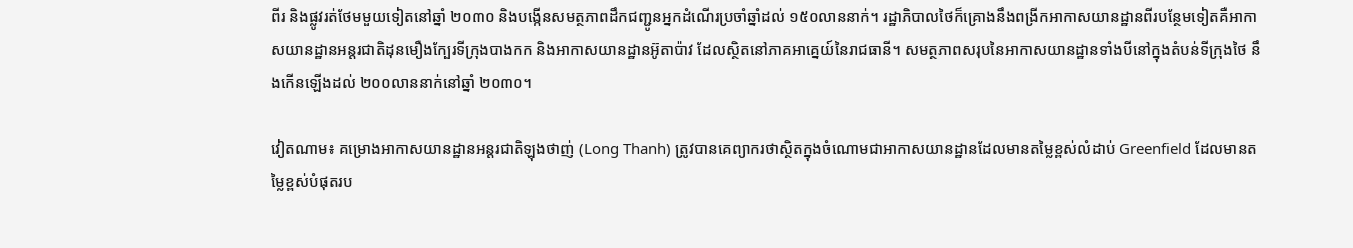ពីរ និងផ្លូវរត់ថែមមួយទៀតនៅឆ្នាំ ២០៣០ និងបង្កើនសមត្ថភាពដឹកជញ្ជូនអ្នកដំណើរប្រចាំឆ្នាំដល់ ១៥០លាននាក់។ រដ្ឋាភិបាលថៃក៏គ្រោងនឹងពង្រីកអាកាសយានដ្ឋានពីរបន្ថែមទៀតគឺអាកាសយានដ្ឋានអន្តរជាតិដុនមឿងក្បែរទីក្រុងបាងកក និងអាកាសយានដ្ឋានអ៊ូតាប៉ាវ ដែលស្ថិតនៅភាគអាគ្នេយ៍នៃរាជធានី។ សមត្ថភាពសរុបនៃអាកាសយានដ្ឋានទាំងបីនៅក្នុងតំបន់ទីក្រុងថៃ នឹងកើនឡើងដល់ ២០០លាននាក់នៅឆ្នាំ ២០៣០។

វៀតណាម៖ គម្រោងអាកាសយានដ្ឋានអន្តរជាតិឡុងថាញ់ (Long Thanh) ត្រូវបានគេព្យាករថាស្ថិតក្នុងចំណោមជាអាកាសយានដ្ឋានដែលមានតម្លៃខ្ពស់លំដាប់ Greenfield ដែលមានតម្លៃខ្ពស់បំផុតរប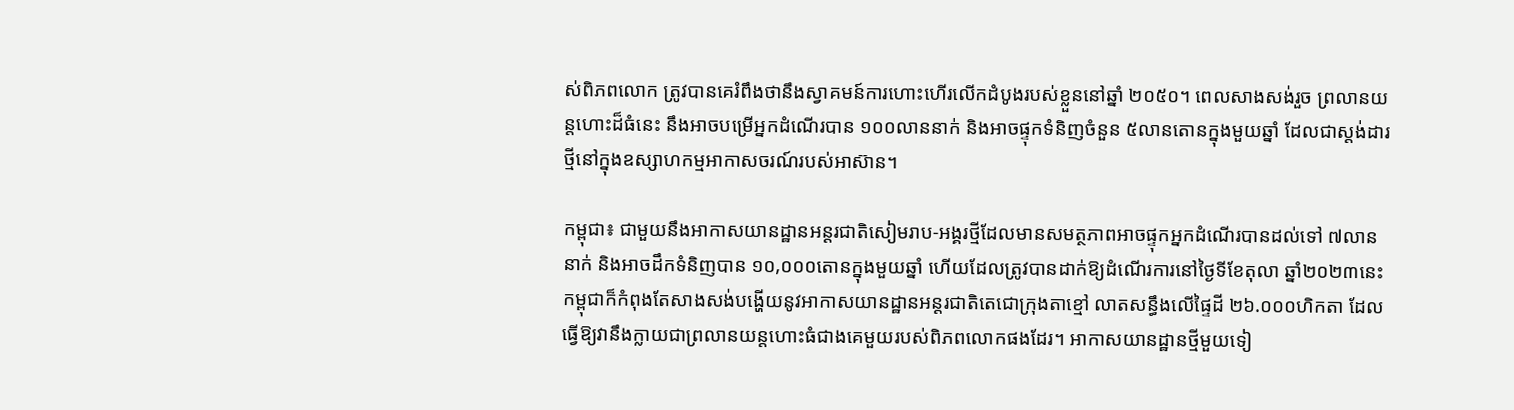ស់ពិភពលោក ត្រូវបានគេរំពឹងថានឹងស្វាគមន៍ការហោះហើរលើកដំបូងរបស់ខ្លួននៅឆ្នាំ ២០៥០។ ពេលសាងសង់រួច ព្រលានយន្តហោះដ៏ធំនេះ នឹងអាចបម្រើអ្នកដំណើរបាន ១០០លាននាក់ និងអាចផ្ទុកទំនិញចំនួន ៥លានតោនក្នុងមួយឆ្នាំ ដែលជាស្តង់ដារថ្មីនៅក្នុងឧស្សាហកម្មអាកាសចរណ៍របស់អាស៊ាន។

កម្ពុជា៖ ជាមួយនឹងអាកាសយានដ្ឋានអន្តរជាតិសៀមរាប-អង្គរថ្មីដែលមានសមត្ថភាពអាចផ្ទុកអ្នកដំណើរបានដល់ទៅ ៧លាននាក់ និងអាចដឹកទំនិញបាន ១០,០០០តោនក្នុងមួយឆ្នាំ ហើយដែលត្រូវបានដាក់ឱ្យដំណើរការនៅថ្ងៃទីខែតុលា ឆ្នាំ២០២៣នេះ កម្ពុជាក៏កំពុងតែសាងសង់បង្ហើយនូវអាកាសយានដ្ឋានអន្តរជាតិតេជោក្រុងតាខ្មៅ លាតសន្ធឹងលើផ្ទៃដី ២៦.០០០ហិកតា ដែលធ្វើឱ្យវានឹងក្លាយជាព្រលានយន្តហោះធំជាងគេមួយរបស់ពិភពលោកផងដែរ។ អាកាសយានដ្ឋានថ្មីមួយទៀ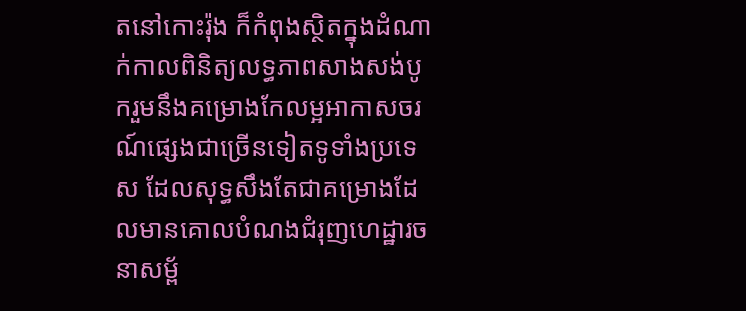តនៅកោះរ៉ុង ក៏កំពុងស្ថិតក្នុងដំណាក់កាលពិនិត្យលទ្ធភាពសាងសង់បូករួមនឹងគម្រោងកែលម្អអាកាសចរណ៍ផ្សេងជាច្រើនទៀតទូទាំងប្រទេស ដែលសុទ្ធសឹងតែជាគម្រោងដែលមានគោលបំណងជំរុញហេដ្ឋារចនាសម្ព័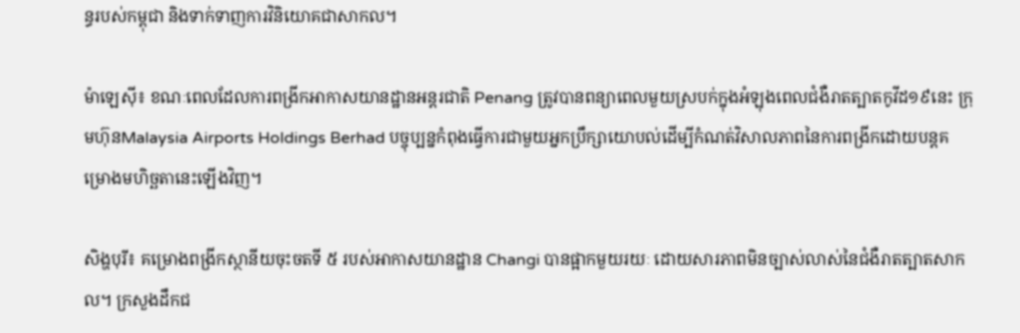ន្ធរបស់កម្ពុជា និងទាក់ទាញការវិនិយោគជាសាកល។

ម៉ាឡេស៊ី៖ ខណៈពេលដែលការពង្រីកអាកាសយានដ្ឋានអន្តរជាតិ Penang ត្រូវបានពន្យាពេលមួយស្របក់ក្នុងអំឡុងពេលជំងឺរាតត្បាតកូវីដ១៩នេះ ក្រុមហ៊ុនMalaysia Airports Holdings Berhad បច្ចុប្បន្នកំពុងធ្វើការជាមួយអ្នកប្រឹក្សាយោបល់ដើម្បីកំណត់វិសាលភាពនៃការពង្រីកដោយបន្តគម្រោងមហិច្ឆតានេះឡើងវិញ។

សិង្ហបុរី៖ គម្រោងពង្រីកស្ថានីយចុះចតទី ៥ របស់អាកាសយានដ្ឋាន Changi បានផ្អាកមួយរយៈ ដោយសារភាពមិនច្បាស់លាស់នៃជំងឺរាតត្បាតសាកល។ ក្រសួងដឹកជ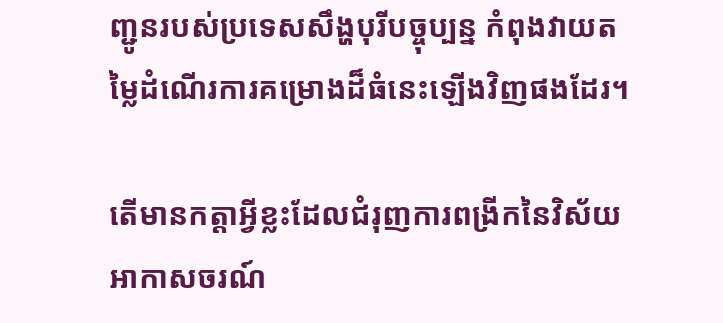ញ្ជូនរបស់ប្រទេសសឹង្ហបុរីបច្ចុប្បន្ន កំពុងវាយតម្លៃដំណើរការគម្រោងដ៏ធំនេះឡើងវិញផងដែរ។

តើមានកត្តាអ្វីខ្លះដែលជំរុញការពង្រីកនៃវិស័យអាកាសចរណ៍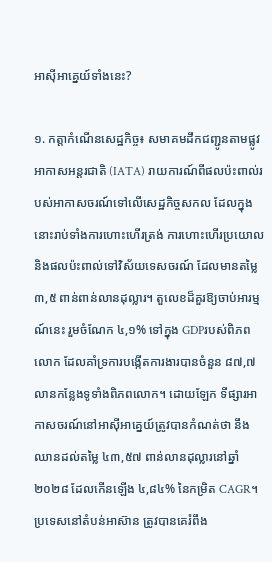អាស៊ីអាគ្នេយ៍ទាំងនេះ?

១. កត្តាកំណើនសេដ្ឋកិច្ច៖ សមាគមដឹកជញ្ជូនតាមផ្លូវអាកាសអន្តរជាតិ (IATA) រាយការណ៍ពីផលប៉ះពាល់របស់អាកាសចរណ៍ទៅលើសេដ្ឋកិច្ចសកល ដែលក្នុងនោះរាប់ទាំងការហោះហើរត្រង់ ការហោះហើរប្រយោល និងផលប៉ះពាល់ទៅវិស័យទេសចរណ៍ ដែលមានតម្លៃ ៣,៥ ពាន់ពាន់លានដុល្លារ។ តួលេខដ៏គួរឱ្យចាប់អារម្មណ៍នេះ រួមចំណែក ៤,១% ទៅក្នុង GDPរបស់ពិភពលោក ដែលគាំទ្រការបង្កើតការងារបានចំនួន ៨៧,៧ លានកន្លែងទូទាំងពិភពលោក។ ដោយឡែក ទីផ្សារអាកាសចរណ៍នៅអាស៊ីអាគ្នេយ៍ត្រូវបានកំណត់ថា នឹងឈានដល់តម្លៃ ៤៣,៥៧ ពាន់លានដុល្លារនៅឆ្នាំ ២០២៨ ដែលកើនឡើង ៤,៨៤% នៃកម្រិត CAGR។ ប្រទេសនៅតំបន់អាស៊ាន ត្រូវបានគេរំពឹង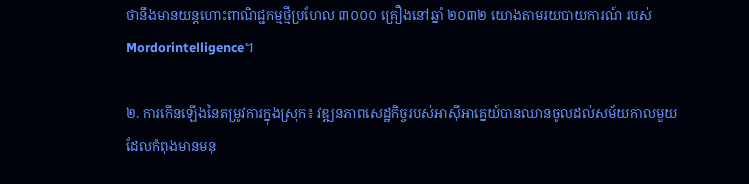ថានឹងមានយន្តហោះពាណិជ្ជកម្មថ្មីប្រហែល ៣០០០ គ្រឿងនៅឆ្នាំ ២០៣២ យោងតាមរយបាយការណ៍ របស់ Mordorintelligence។

២. ការកើនឡើងនៃតម្រូវការក្នុងស្រុក៖ វឌ្ឍនភាពសេដ្ឋកិច្ចរបស់អាស៊ីអាគ្នេយ៍បានឈានចូលដល់សម័យកាលមួយដែលកំពុងមានមនុ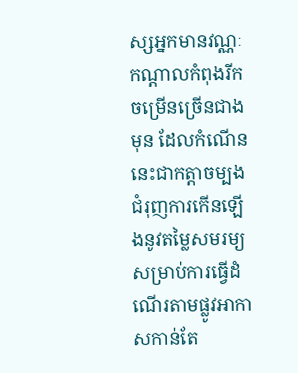ស្សអ្នកមានវណ្ណៈកណ្តាលកំពុងរីកចម្រើនច្រើនជាងមុន ដែលកំណើននេះជាកត្តាចម្បងជំរុញការកើនឡើងនូវតម្លៃសមរម្យសម្រាប់ការធ្វើដំណើរតាមផ្លូវអាកាសកាន់តែ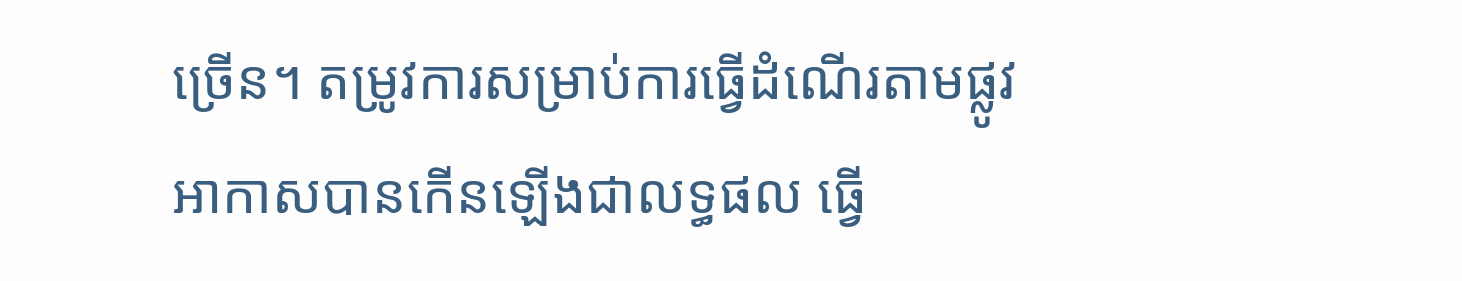ច្រើន។ តម្រូវការសម្រាប់ការធ្វើដំណើរតាមផ្លូវអាកាសបានកើនឡើងជាលទ្ធផល ធ្វើ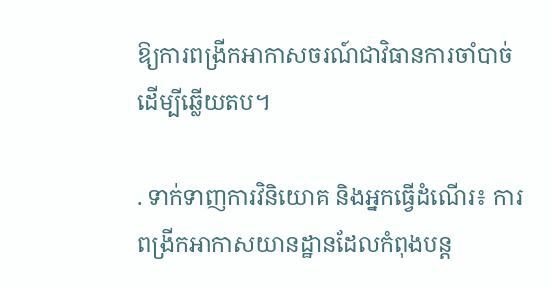ឱ្យការពង្រីកអាកាសចរណ៍ជាវិធានការចាំបាច់ដើម្បីឆ្លើយតប។

. ទាក់ទាញការវិនិយោគ និងអ្នកធ្វើដំណើរ៖ ការពង្រីកអាកាសយានដ្ឋានដែលកំពុងបន្ត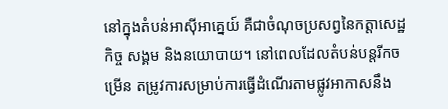នៅក្នុងតំបន់អាស៊ីអាគ្នេយ៍ គឺជាចំណុចប្រសព្វនៃកត្តាសេដ្ឋកិច្ច សង្គម និងនយោបាយ។ នៅពេលដែលតំបន់បន្តរីកចម្រើន តម្រូវការសម្រាប់ការធ្វើដំណើរតាមផ្លូវអាកាសនឹង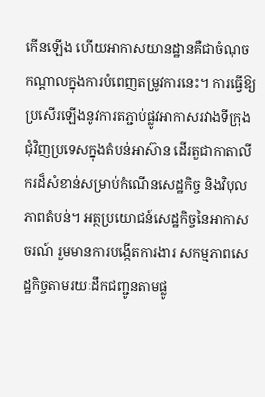កើនឡើង ហើយអាកាសយានដ្ឋានគឺជាចំណុចកណ្តាលក្នុងការបំពេញតម្រូវការនេះ។ ការធ្វើឱ្យប្រសើរឡើងនូវការតភ្ជាប់ផ្លូវអាកាសរវាងទីក្រុងជុំវិញប្រទេសក្នុងតំបន់អាស៊ាន ដើរតួជាកាតាលីករដ៏សំខាន់សម្រាប់កំណើនសេដ្ឋកិច្ច និងវិបុលភាពតំបន់។ អត្ថប្រយោជន៍សេដ្ឋកិច្ចនៃអាកាសចរណ៍ រួមមានការបង្កើតការងារ សកម្មភាពសេដ្ឋកិច្ចតាមរយៈដឹកជញ្ជូនតាមផ្លូ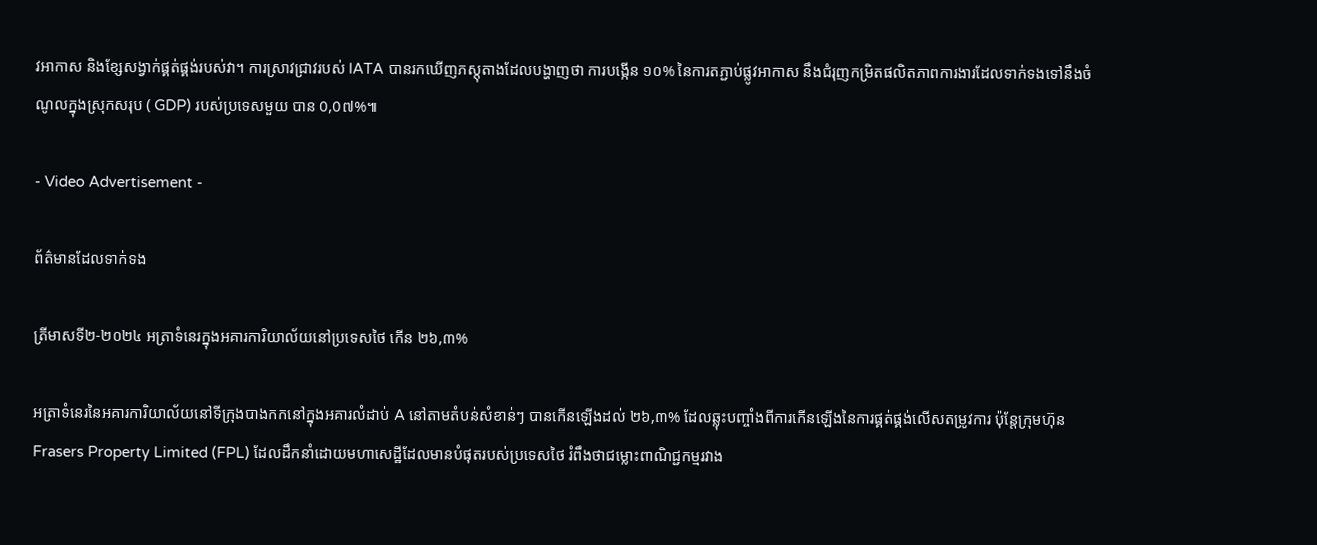វអាកាស និងខ្សែសង្វាក់ផ្គត់ផ្គង់របស់វា។ ការស្រាវជ្រាវរបស់ IATA បានរកឃើញភស្តុតាងដែលបង្ហាញថា ការបង្កើន ១០% នៃការតភ្ជាប់ផ្លូវអាកាស នឹងជំរុញកម្រិតផលិតភាពការងារដែលទាក់ទងទៅនឹងចំណូលក្នុងស្រុកសរុប ( GDP) របស់ប្រទេសមួយ បាន 0,0៧%៕

- Video Advertisement -

ព័ត៌មានដែលទាក់ទង

ត្រីមាសទី២-២០២៤ អត្រាទំនេរក្នុងអគារការិយាល័យនៅប្រទេសថៃ កើន ២៦,៣%

អត្រាទំនេរនៃអគារការិយាល័យនៅទីក្រុងបាងកកនៅក្នុងអគារលំដាប់ A នៅតាមតំបន់សំខាន់ៗ បានកើនឡើងដល់ ២៦,៣% ដែលឆ្លុះបញ្ចាំងពីការកើនឡើងនៃការផ្គត់ផ្គង់លើសតម្រូវការ ប៉ុន្តែក្រុមហ៊ុន Frasers Property Limited (FPL) ដែលដឹកនាំដោយមហាសេដ្ឋីដែលមានបំផុតរបស់ប្រទេសថៃ រំពឹងថាជម្លោះពាណិជ្ជកម្មរវាង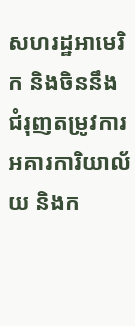សហរដ្ឋអាមេរិក និងចិននឹងជំរុញតម្រូវការអគារការិយាល័យ និងក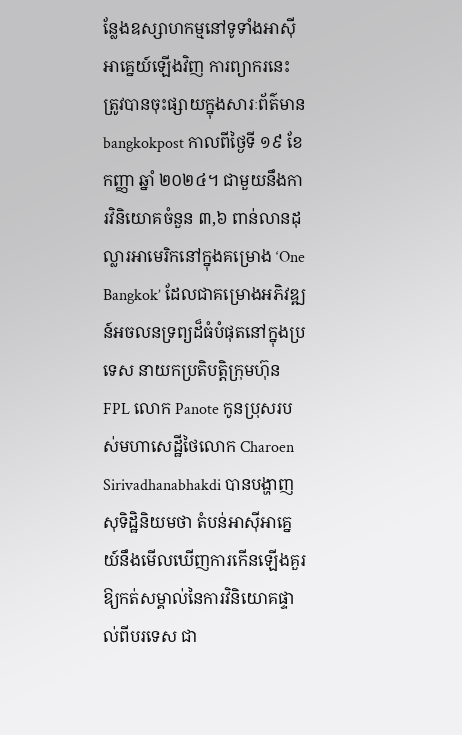ន្លែងឧស្សាហកម្មនៅទូទាំងអាស៊ីអាគ្នេយ៍ឡើងវិញ ការព្យាករនេះ ត្រូវបានចុះផ្សាយក្នុងសារៈព័ត៌មាន bangkokpost កាលពីថ្ងៃទី ១៩ ខែកញ្ញា ឆ្នាំ ២០២៤។ ជាមួយនឹងការវិនិយោគចំនួន ៣,៦ ពាន់លានដុល្លារអាមេរិកនៅក្នុងគម្រោង ‘One Bangkok’ ដែលជាគម្រោងអភិវឌ្ឍន៍អចលនទ្រព្យដ៏ធំបំផុតនៅក្នុងប្រទេស នាយកប្រតិបត្តិក្រុមហ៊ុន FPL លោក Panote កូនប្រុសរបស់មហាសេដ្ឋីថៃលោក Charoen Sirivadhanabhakdi បានបង្ហាញសុទិដ្ឋិនិយមថា តំបន់អាស៊ីអាគ្នេយ៍នឹងមើលឃើញការកើនឡើងគួរឱ្យកត់សម្គាល់នៃការវិនិយោគផ្ទាល់ពីបរទេស ជា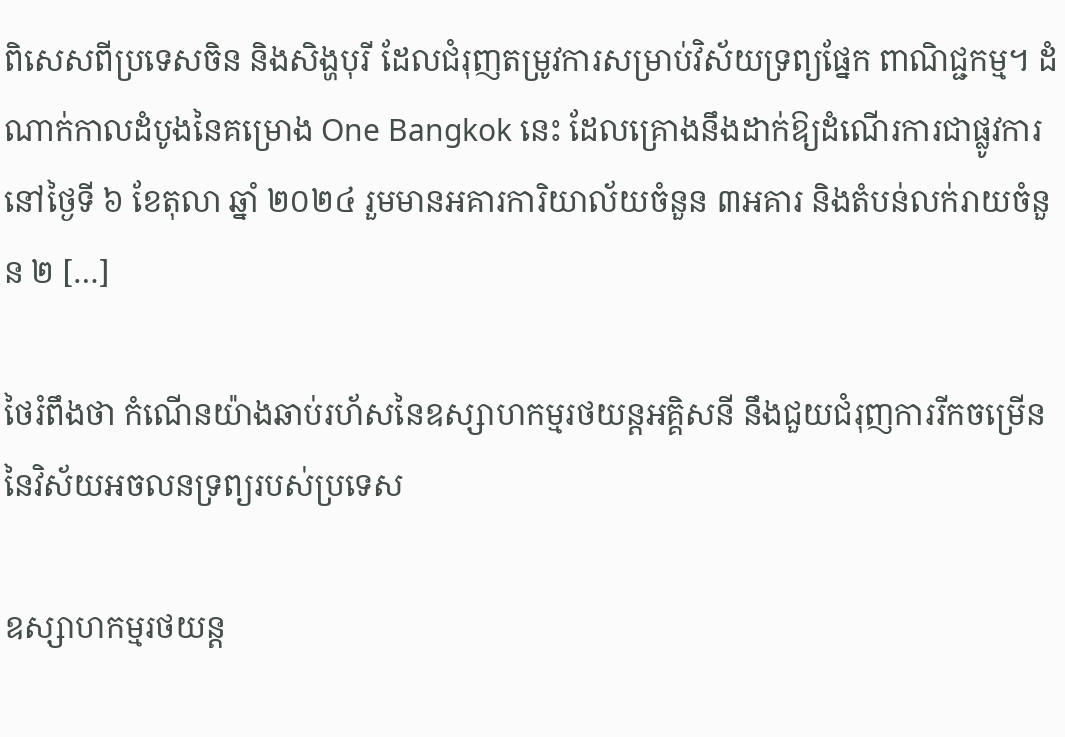ពិសេសពីប្រទេសចិន និងសិង្ហបុរី ដែលជំរុញតម្រូវការសម្រាប់វិស័យទ្រព្យផ្នែក ពាណិជ្ជកម្ម។ ដំណាក់កាលដំបូងនៃគម្រោង One Bangkok នេះ ដែលគ្រោងនឹងដាក់ឱ្យដំណើរការជាផ្លូវការនៅថ្ងៃទី ៦ ខែតុលា ឆ្នាំ ២០២៤ រួមមានអគារការិយាល័យចំនួន ៣អគារ និងតំបន់លក់រាយចំនួន ២ […]

ថៃរំពឹងថា កំណើនយ៉ាងឆាប់រហ័សនៃឧស្សាហកម្មរថយន្តអគ្គិសនី នឹងជួយជំរុញការរីកចម្រើននៃវិស័យអចលនទ្រព្យរបស់ប្រទេស

ឧស្សាហកម្មរថយន្ត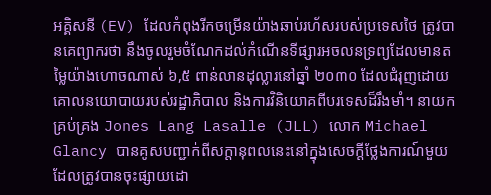អគ្គិសនី (EV) ដែលកំពុងរីកចម្រើនយ៉ាងឆាប់រហ័សរបស់ប្រទេសថៃ ត្រូវបានគេព្យាករថា នឹងចូលរួមចំណែកដល់កំណើនទីផ្សារអចលនទ្រព្យដែលមានតម្លៃយ៉ាងហោចណាស់ ៦,៥ ពាន់លានដុល្លារនៅឆ្នាំ ២០៣០ ដែលជំរុញដោយគោលនយោបាយរបស់រដ្ឋាភិបាល និងការវិនិយោគពីបរទេសដ៏រឹងមាំ។ នាយកគ្រប់គ្រង Jones Lang Lasalle (JLL) លោក Michael Glancy បានគូសបញ្ជាក់ពីសក្តានុពលនេះនៅក្នុងសេចក្តីថ្លែងការណ៍មួយ ដែលត្រូវបានចុះផ្សាយដោ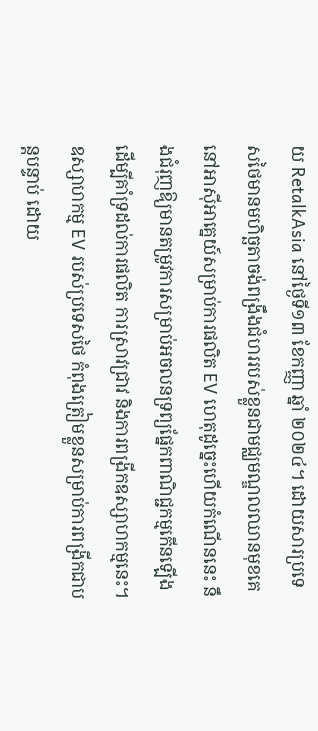យ RetalkAsia នៅថ្ងៃទី១៣ ខែកញ្ញា ឆ្នាំ ២០២៤។ ដោយសារប្រទេសថៃមានមហិច្ឆតាចង់ពង្រឹងជំហររបស់ខ្លួនជាមជ្ឈមណ្ឌលឈានមុខគេនៅអាស៊ីអាគ្នេយ៍សម្រាប់ការផលិត EV ហេតុដូច្នេះហើយកំណើននេះ នឹងជំរុញឱ្យមានតម្រូវការសម្រាប់អចលនទ្រព្យផ្នែកពាណិជ្ជកម្មកើនឡើង ដើម្បីគាំទ្រដល់ការផលិត ការស្រាវជ្រាវ និងការពង្រីកឧស្សាហកម្មនេះ។ ឧស្សាហកម្ម EV របស់ប្រទេសថៃ កំពុងត្រៀមខ្លួនសម្រាប់ការពង្រីកជាបន្តបន្ទាប់ ដោយ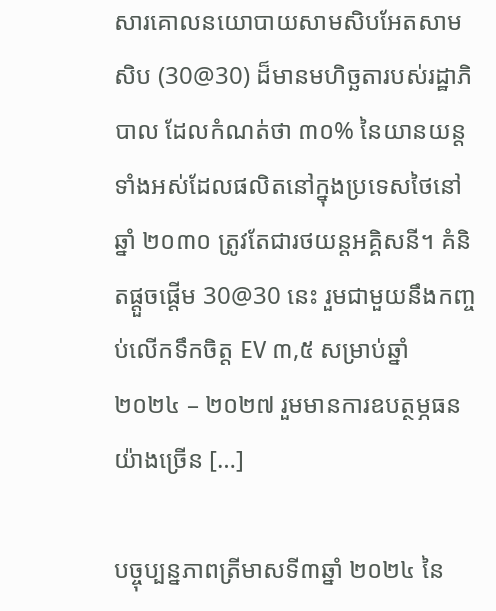សារគោលនយោបាយសាមសិបអែតសាមសិប (30@30) ដ៏មានមហិច្ឆតារបស់រដ្ឋាភិបាល ដែលកំណត់ថា ៣០% នៃយានយន្តទាំងអស់ដែលផលិតនៅក្នុងប្រទេសថៃនៅឆ្នាំ ២០៣០ ត្រូវតែជារថយន្តអគ្គិសនី។ គំនិតផ្តួចផ្តើម 30@30 នេះ រួមជាមួយនឹងកញ្ចប់លើកទឹកចិត្ត EV ៣,៥ សម្រាប់ឆ្នាំ ២០២៤ – ២០២៧ រួមមានការឧបត្ថម្ភធនយ៉ាងច្រើន […]

បច្ចុប្បន្នភាពត្រីមាសទី៣ឆ្នាំ ២០២៤ នៃ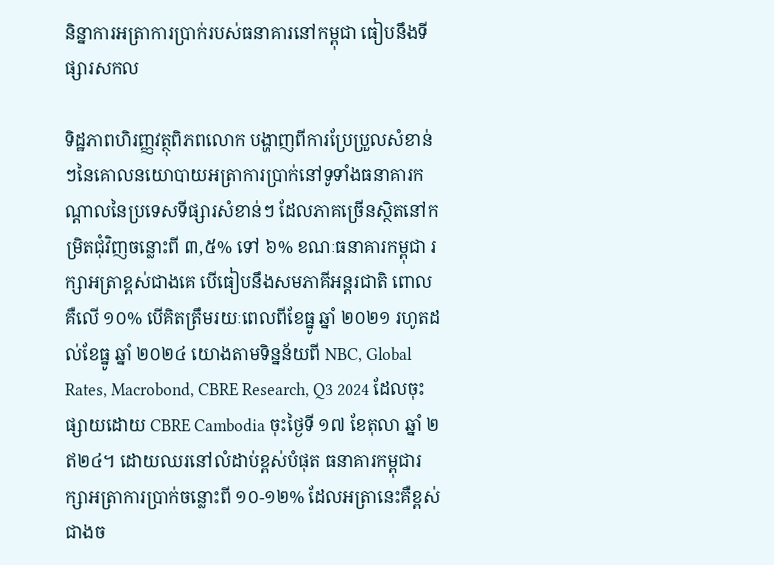និន្នាការអត្រាការប្រាក់របស់ធនាគារនៅកម្ពុជា ធៀបនឹងទីផ្សារសកល

ទិដ្ឋភាពហិរញ្ញវត្ថុពិភពលោក បង្ហាញពីការប្រែប្រួលសំខាន់ៗនៃគោលនយោបាយអត្រាការប្រាក់នៅទូទាំងធនាគារកណ្តាលនៃប្រទេសទីផ្សារសំខាន់ៗ ដែលភាគច្រើនស្ថិតនៅកម្រិតជុំវិញចន្លោះពី ៣,៥% ទៅ ៦% ខណៈធនាគារកម្ពុជា រក្សាអត្រាខ្ពស់ជាងគេ បើធៀបនឹងសមភាគីអន្តរជាតិ ពោលគឺលើ ១០% បើគិតត្រឹមរយៈពេលពីខែធ្នូ ឆ្នាំ ២០២១ រហូតដល់ខែធ្នូ ឆ្នាំ ២០២៤ យោងតាមទិន្នន័យពី NBC, Global Rates, Macrobond, CBRE Research, Q3 2024 ដែលចុះផ្សាយដោយ CBRE Cambodia ចុះថ្ងៃទី ១៧ ខែតុលា ឆ្នាំ ២ឥ២៤។ ដោយឈរនៅលំដាប់ខ្ពស់បំផុត ធនាគារកម្ពុជារក្សាអត្រាការប្រាក់ចន្លោះពី ១០-១២% ដែលអត្រានេះគឺខ្ពស់ជាងច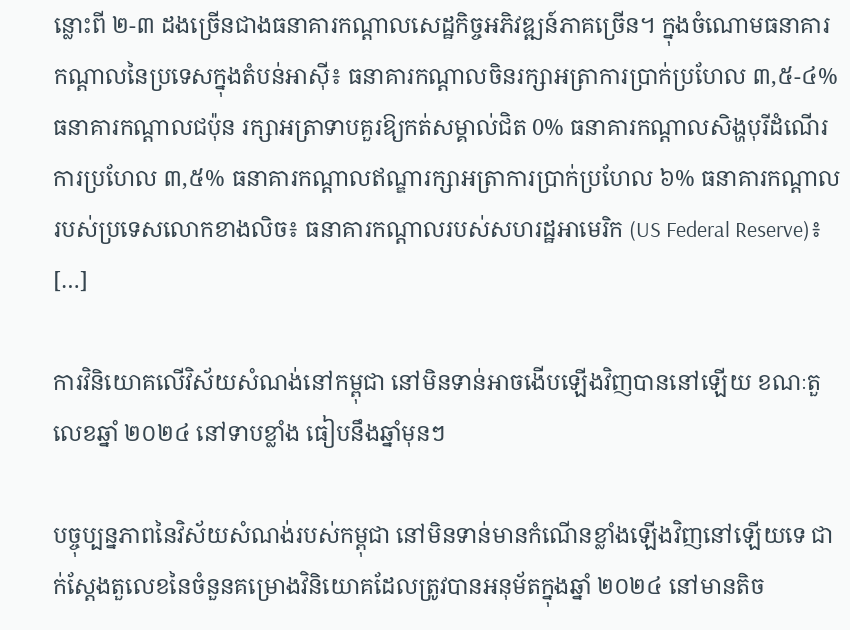ន្លោះពី ២-៣ ដងច្រើនជាងធនាគារកណ្តាលសេដ្ឋកិច្ចអភិវឌ្ឍន៍ភាគច្រើន។ ក្នុងចំណោមធនាគារកណ្តាលនៃប្រទេសក្នុងតំបន់អាស៊ី៖ ធនាគារកណ្តាលចិនរក្សាអត្រាការប្រាក់ប្រហែល ៣,៥-៤% ធនាគារកណ្តាលជប៉ុន រក្សាអត្រាទាបគួរឱ្យកត់សម្គាល់ជិត 0% ធនាគារកណ្តាលសិង្ហបុរីដំណើរការប្រហែល ៣,៥% ធនាគារកណ្តាលឥណ្ឌារក្សាអត្រាការប្រាក់ប្រហែល ៦% ធនាគារកណ្តាលរបស់ប្រទេសលោកខាងលិច៖ ធនាគារកណ្តាលរបស់សហរដ្ឋអាមេរិក (US Federal Reserve)៖ […]

ការវិនិយោគលើវិស័យសំណង់នៅកម្ពុជា នៅមិនទាន់អាចងើបឡើងវិញបាននៅឡើយ ខណៈតួលេខឆ្នាំ ២០២៤ នៅទាបខ្លាំង ធៀបនឹងឆ្នាំមុនៗ

បច្ចុប្បន្នភាពនៃវិស័យសំណង់របស់កម្ពុជា នៅមិនទាន់មានកំណើនខ្លាំងឡើងវិញនៅឡើយទេ ជាក់ស្តែងតួលេខនៃចំនួនគម្រោងវិនិយោគដែលត្រូវបានអនុម័តក្នុងឆ្នាំ ២០២៤ នៅមានតិច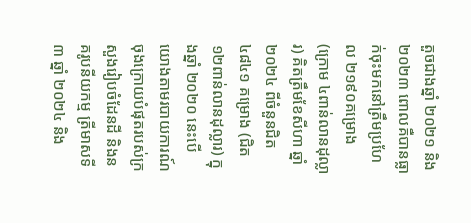តួចជាងឆ្នាំ ២០២១ និង២០២៣ ពោលគឺបានធ្លាក់ចុះមកនៅត្រឹមប្រហែល ២១៩០គម្រោង (ក្រោម ៤ពាន់លានដុល្លារ) គិតត្រឹមខែសីហា ឆ្នាំ ២០២៤ ពីចំនួនជិត ៤៨៤១ គម្រោង (ជិត១២ពាន់លានដុល្លារ) ក្នុងឆ្នាំ ២០២០ នេះបើយោងតាមរបាយការណ៍ចុងក្រោយបំផុតរបស់ក្រសួងរៀបចំដែនដី និងនគរូបនីយកម្ម ត្រីមាសទី ៣ ឆ្នាំ ២០២៤ និង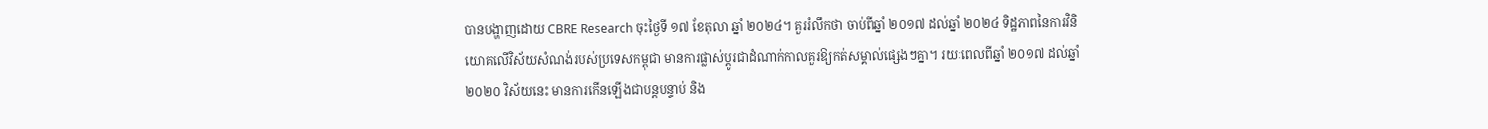បានបង្ហាញដោយ CBRE Research ចុះថ្ងៃទី ១៧ ខែតុលា ឆ្នាំ ២០២៤។ គួររំលឹកថា ចាប់ពីឆ្នាំ ២០១៧ ដល់ឆ្នាំ ២០២៤ ទិដ្ឋភាពនៃការវិនិយោគលើវិស័យសំណង់របស់ប្រទេសកម្ពុជា មានការផ្លាស់ប្តូរជាដំណាក់កាលគួរឱ្យកត់សម្គាល់ផ្សេងៗគ្នា។ រយៈពេលពីឆ្នាំ ២០១៧ ដល់ឆ្នាំ ២០២០ វិស័យនេះ មានការកើនឡើងជាបន្តបន្ទាប់ និង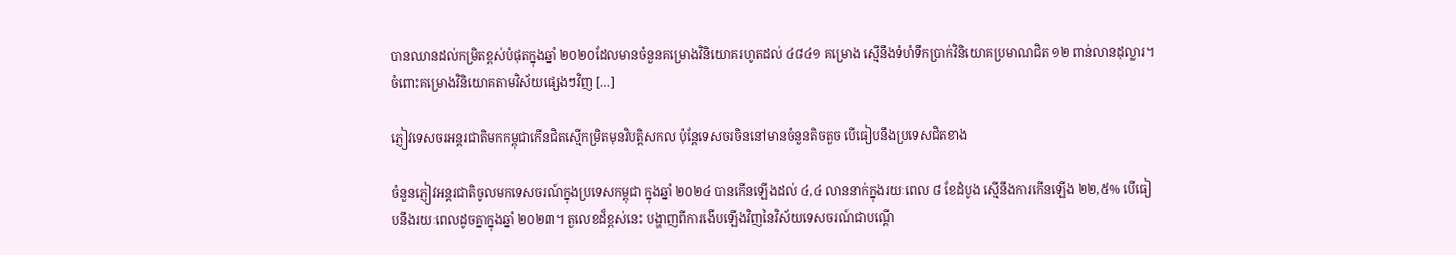បានឈានដល់កម្រិតខ្ពស់បំផុតក្នុងឆ្នាំ ២០២០ដែលមានចំនួនគម្រោងវិនិយោគរហូតដល់ ៤៨៤១ គម្រោង ស្មើនឹងទំហំទឹកប្រាក់វិនិយោគប្រមាណជិត ១២ ពាន់លានដុល្លារ។ ចំពោះគម្រោងវិនិយោគតាមវិស័យផ្សេងៗវិញ […]

ភ្ញៀវទេសចរអន្តរជាតិមកកម្ពុជាកើនជិតស្មើកម្រិតមុនវិបត្តិសកល ប៉ុន្តែទេសចរចិននៅមានចំនួនតិចតួច បើធៀបនឹងប្រទេសជិតខាង

ចំនួនភ្ញៀវអន្តរជាតិចូលមកទេសចរណ៍ក្នុងប្រទេសកម្ពុជា ក្នុងឆ្នាំ ២០២៤ បានកើនឡើងដល់ ៤,៤ លាននាក់ក្នុងរយៈពេល ៨ ខែដំបូង ស្មើនឹងការកើនឡើង ២២,៥% បើធៀបនឹងរយៈពេលដូចគ្នាក្នុងឆ្នាំ ២០២៣។ តួលេខដ៏ខ្ពស់នេះ បង្ហាញពីការងើបឡើងវិញនៃវិស័យទេសចរណ៍ជាបណ្តើ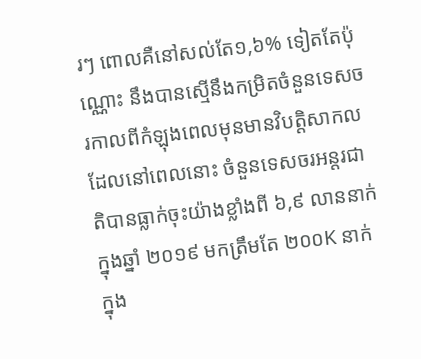រៗ ពោលគឺនៅសល់តែ១,៦% ទៀតតែប៉ុណ្ណោះ នឹងបានស្មើនឹងកម្រិតចំនួនទេសចរកាលពីកំឡុងពេលមុនមានវិបត្តិសាកល ដែលនៅពេលនោះ ចំនួនទេសចរអន្តរជាតិបានធ្លាក់ចុះយ៉ាងខ្លាំងពី ៦,៩ លាននាក់ក្នុងឆ្នាំ ២០១៩ មកត្រឹមតែ ២០០K នាក់ក្នុង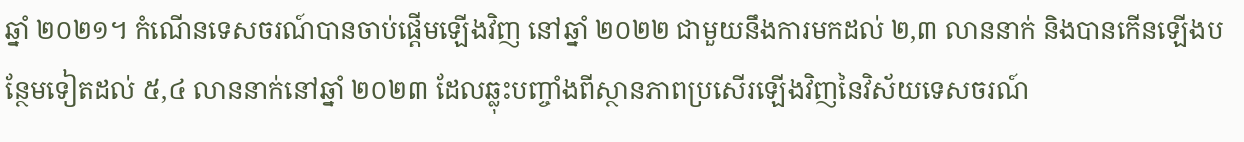ឆ្នាំ ២០២១។ កំណើនទេសចរណ៍បានចាប់ផ្តើមឡើងវិញ នៅឆ្នាំ ២០២២ ជាមួយនឹងការមកដល់ ២,៣ លាននាក់ និងបានកើនឡើងបន្ថែមទៀតដល់ ៥,៤ លាននាក់នៅឆ្នាំ ២០២៣ ដែលឆ្លុះបញ្ចាំងពីស្ថានភាពប្រសើរឡើងវិញនៃវិស័យទេសចរណ៍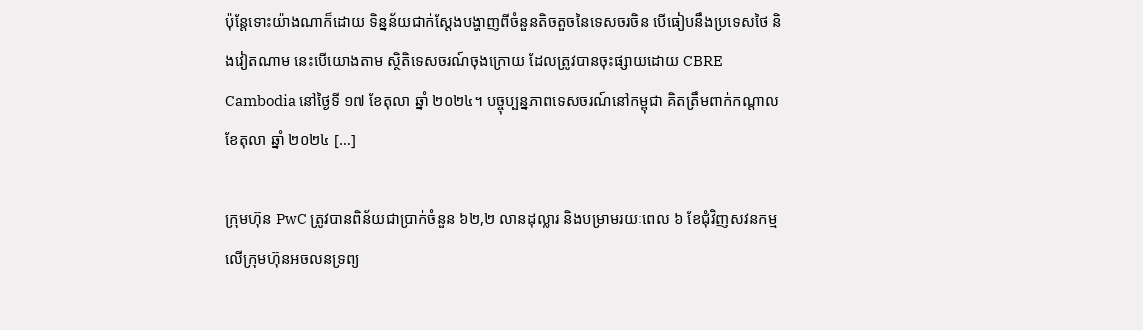ប៉ុន្តែទោះយ៉ាងណាក៏ដោយ ទិន្នន័យជាក់ស្តែងបង្ហាញពីចំនួនតិចតួចនៃទេសចរចិន បើធៀបនឹងប្រទេសថៃ និងវៀតណាម នេះបើយោងតាម ស្ថិតិទេសចរណ៍ចុងក្រោយ ដែលត្រូវបានចុះផ្សាយដោយ CBRE Cambodia នៅថ្ងៃទី ១៧ ខែតុលា ឆ្នាំ ២០២៤។ បច្ចុប្បន្នភាពទេសចរណ៍នៅកម្ពុជា គិតត្រឹមពាក់កណ្តាលខែតុលា ឆ្នាំ ២០២៤ […]

ក្រុមហ៊ុន PwC ត្រូវបានពិន័យជាប្រាក់ចំនួន ៦២,២ លានដុល្លារ និងបម្រាមរយៈពេល ៦ ខែជុំវិញសវនកម្មលើក្រុមហ៊ុនអចលនទ្រព្យ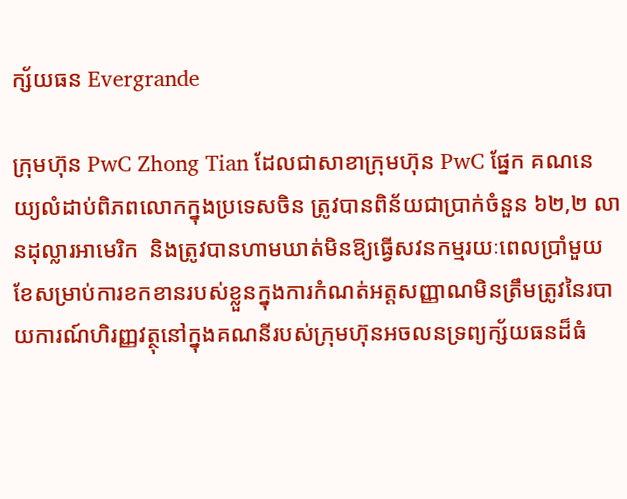ក្ស័យធន Evergrande

ក្រុមហ៊ុន PwC Zhong Tian ដែលជាសាខាក្រុមហ៊ុន PwC ផ្នែក គណនេយ្យលំដាប់ពិភពលោកក្នុងប្រទេសចិន ត្រូវបានពិន័យជាប្រាក់ចំនួន ៦២,២ លានដុល្លារអាមេរិក  និងត្រូវបានហាមឃាត់មិនឱ្យធ្វើសវនកម្មរយៈពេលប្រាំមួយខែសម្រាប់ការខកខានរបស់ខ្លួនក្នុងការកំណត់អត្តសញ្ញាណមិនត្រឹមត្រូវនៃរបាយការណ៍ហិរញ្ញវត្ថុនៅក្នុងគណនីរបស់ក្រុមហ៊ុនអចលនទ្រព្យក្ស័យធនដ៏ធំ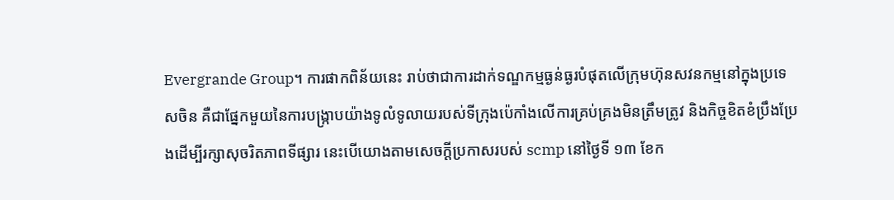Evergrande Group។ ការផាកពិន័យនេះ រាប់ថាជាការដាក់ទណ្ឌកម្មធ្ងន់ធ្ងរបំផុតលើក្រុមហ៊ុនសវនកម្មនៅក្នុងប្រទេសចិន គឺជាផ្នែកមួយនៃការបង្រ្កាបយ៉ាងទូលំទូលាយរបស់ទីក្រុងប៉េកាំងលើការគ្រប់គ្រងមិនត្រឹមត្រូវ និងកិច្ចខិតខំប្រឹងប្រែងដើម្បីរក្សាសុចរិតភាពទីផ្សារ នេះបើយោងតាមសេចក្តីប្រកាសរបស់ scmp នៅថ្ងៃទី ១៣ ខែក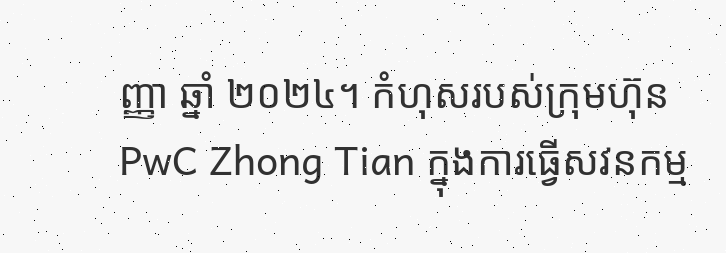ញ្ញា ឆ្នាំ ២០២៤។ កំហុសរបស់ក្រុមហ៊ុន PwC Zhong Tian ក្នុងការធ្វើសវនកម្ម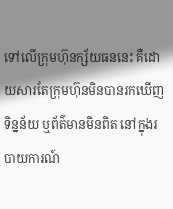ទៅលើក្រុមហ៊ុនក្ស័យធននេះ គឺដោយសារតែក្រុមហ៊ុនមិនបានរកឃើញទិន្នន័យ ឬព័ត៌មានមិនពិត នៅក្នុងរបាយការណ៍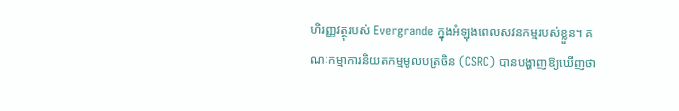ហិរញ្ញវត្ថុរបស់ Evergrande ក្នុងអំឡុងពេលសវនកម្មរបស់ខ្លួន។ គណៈកម្មាការនិយតកម្មមូលបត្រចិន (CSRC) បានបង្ហាញឱ្យឃើញថា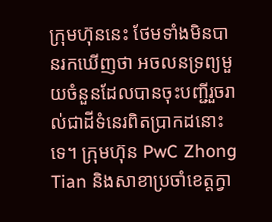ក្រុមហ៊ុននេះ ថែមទាំងមិនបានរកឃើញថា អចលនទ្រព្យមួយចំនួនដែលបានចុះបញ្ជីរួចរាល់ជាដីទំនេរពិតប្រាកដនោះទេ។ ក្រុមហ៊ុន PwC Zhong Tian និងសាខាប្រចាំខេត្តក្វា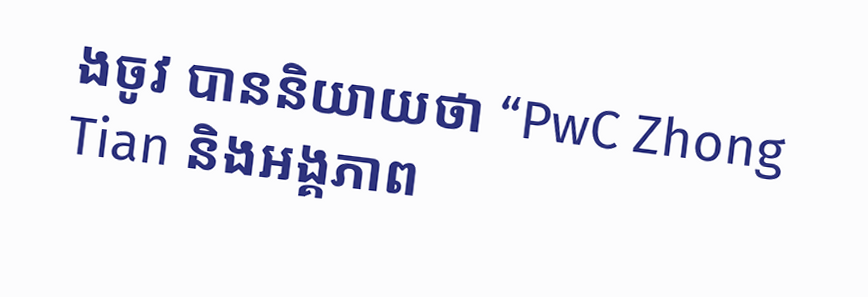ងចូវ បាននិយាយថា “PwC Zhong Tian និងអង្គភាព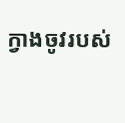ក្វាងចូវរបស់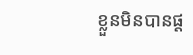ខ្លួនមិនបានផ្ត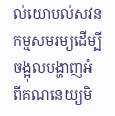ល់យោបល់សវនកម្មសមរម្យដើម្បីចង្អុលបង្ហាញអំពីគណនេយ្យមិ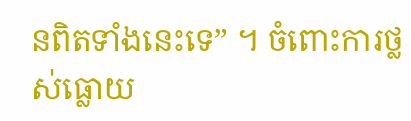នពិតទាំងនេះទេ” ។ ចំពោះការថ្លស់ធ្លោយ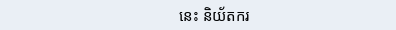នេះ និយ័តករ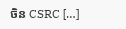ចិន CSRC […]